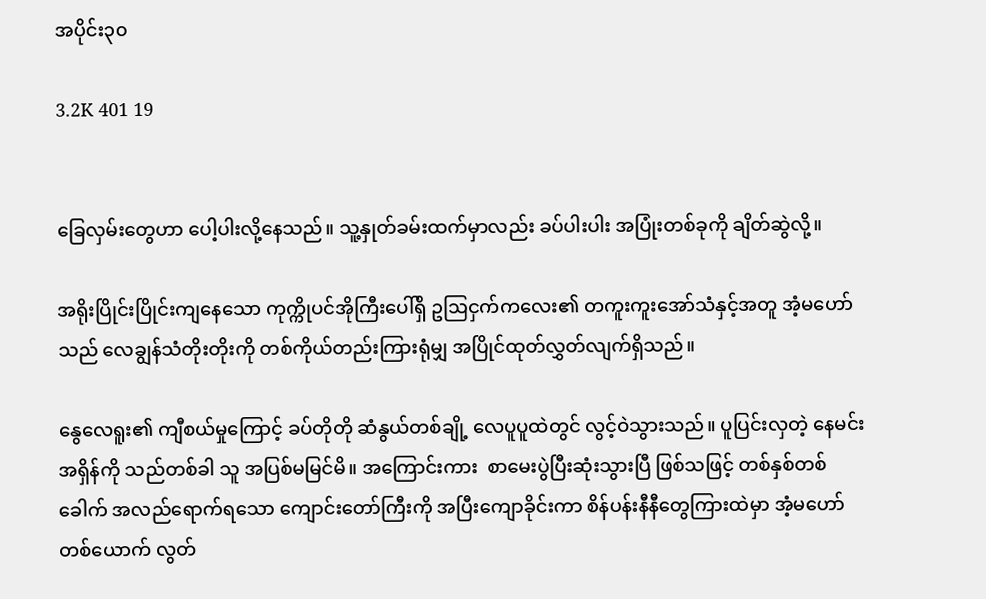အပိုင်း၃၀

3.2K 401 19


ခြေလှမ်းတွေဟာ ပေါ့ပါးလို့နေသည်။ သူ့နှုတ်ခမ်းထက်မှာလည်း ခပ်ပါးပါး အပြုံးတစ်ခုကို ချိတ်ဆွဲလို့။

အရိုးပြိုင်းပြိုင်းကျနေသော ကုက္ကိုပင်အိုကြီးပေါ်ရှိ ဥဩငှက်ကလေး၏ တကူးကူးအော်သံနှင့်အတူ အံ့မဟော်သည် လေချွန်သံတိုးတိုးကို တစ်ကိုယ်တည်းကြားရုံမျှ အပြိုင်ထုတ်လွှတ်လျက်ရှိသည်။

နွေလေရူး၏ ကျီစယ်မှုကြောင့် ခပ်တိုတို ဆံနွယ်တစ်ချို့ လေပူပူထဲတွင် လွင့်ဝဲသွားသည်။ ပူပြင်းလှတဲ့ နေမင်းအရှိန်ကို သည်တစ်ခါ သူ အပြစ်မမြင်မိ။ အကြောင်းကား  စာမေးပွဲပြီးဆုံးသွားပြီ ဖြစ်သဖြင့် တစ်နှစ်တစ်ခေါက် အလည်ရောက်ရသော ကျောင်းတော်ကြီးကို အပြီးကျောခိုင်းကာ စိန်ပန်းနီနီတွေကြားထဲမှာ အံ့မဟော်တစ်ယောက် လွတ်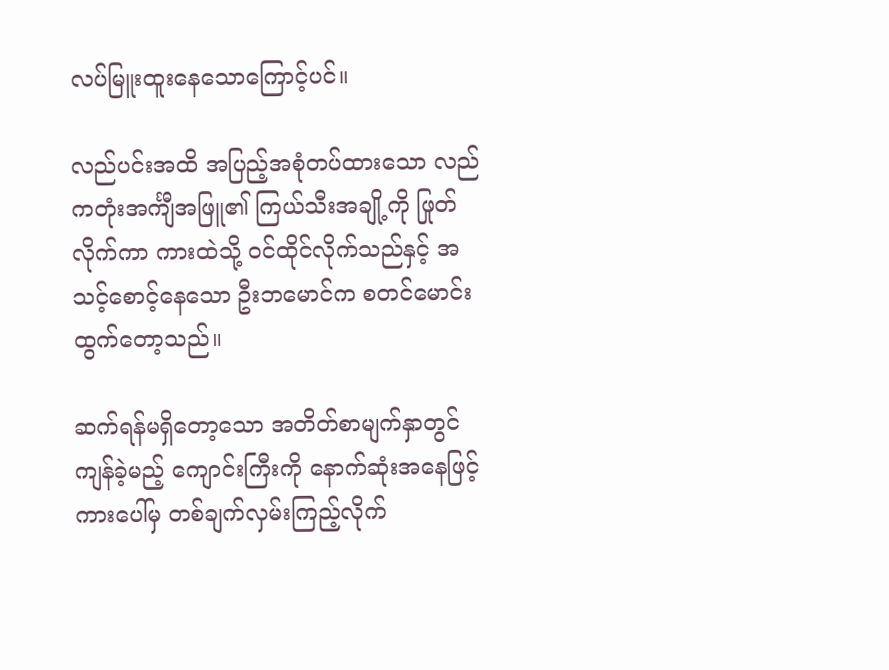လပ်မြူးထူးနေသောကြောင့်ပင်။

လည်ပင်းအထိ အပြည့်အစုံတပ်ထားသော လည်ကတုံးအင်္ကျီအဖြူ၏ ကြယ်သီးအချို့ကို ဖြုတ်လိုက်ကာ ကားထဲသို့ ဝင်ထိုင်လိုက်သည်နှင့် အသင့်စောင့်နေသော ဦးဘမောင်က စတင်မောင်းထွက်တော့သည်။

ဆက်ရန်မရှိတော့သော အတိတ်စာမျက်နှာတွင် ကျန်ခဲ့မည့် ကျောင်းကြီးကို နောက်ဆုံးအနေဖြင့် ကားပေါ်မှ တစ်ချက်လှမ်းကြည့်လိုက်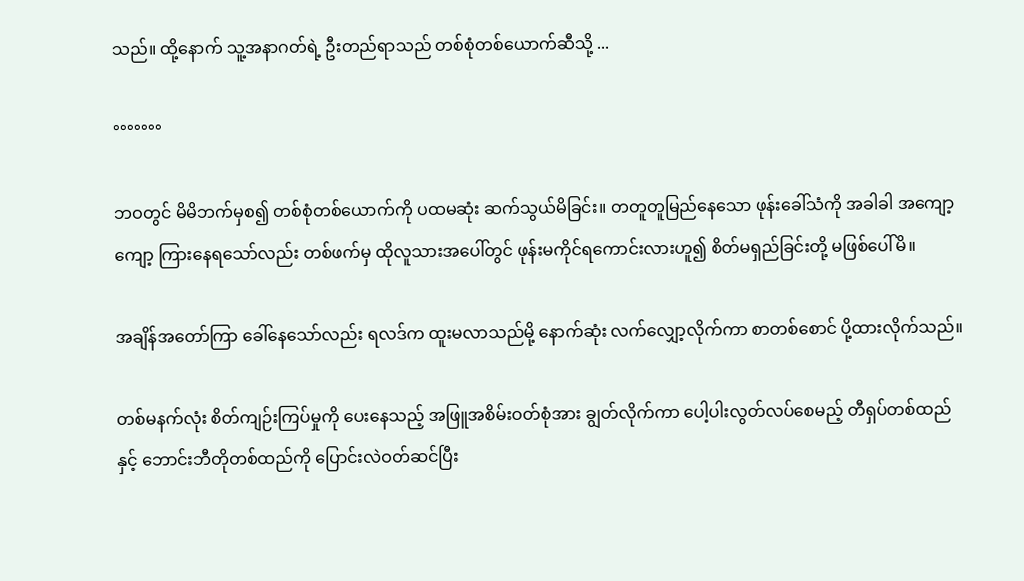သည်။ ထို့နောက် သူ့အနာဂတ်ရဲ့ ဦးတည်ရာသည် တစ်စုံတစ်ယောက်ဆီသို့ ...

°°°°°°°

ဘဝတွင် မိမိဘက်မှစ၍ တစ်စုံတစ်ယောက်ကို ပထမဆုံး ဆက်သွယ်မိခြင်း။ တတူတူမြည်နေသော ဖုန်းခေါ်သံကို အခါခါ အကျော့ကျော့ ကြားနေရသော်လည်း တစ်ဖက်မှ ထိုလူသားအပေါ်တွင် ဖုန်းမကိုင်ရကောင်းလားဟူ၍ စိတ်မရှည်ခြင်းတို့ မဖြစ်ပေါ်မိ။

အချိန်အတော်ကြာ ခေါ်နေသော်လည်း ရလဒ်က ထူးမလာသည်မို့ နောက်ဆုံး လက်လျှော့လိုက်ကာ စာတစ်စောင် ပို့ထားလိုက်သည်။

တစ်မနက်လုံး စိတ်ကျဉ်းကြပ်မှုကို ပေးနေသည့် အဖြူအစိမ်းဝတ်စုံအား ချွတ်လိုက်ကာ ပေါ့ပါးလွတ်လပ်စေမည့် တီရှပ်တစ်ထည်နှင့် ဘောင်းဘီတိုတစ်ထည်ကို ပြောင်းလဲဝတ်ဆင်ပြီး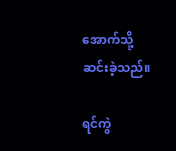အောက်သို့ ဆင်းခဲ့သည်။

ရင်ကွဲ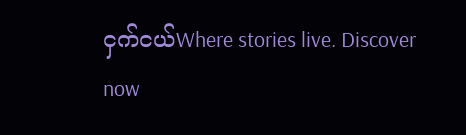ငှက်ငယ်Where stories live. Discover now